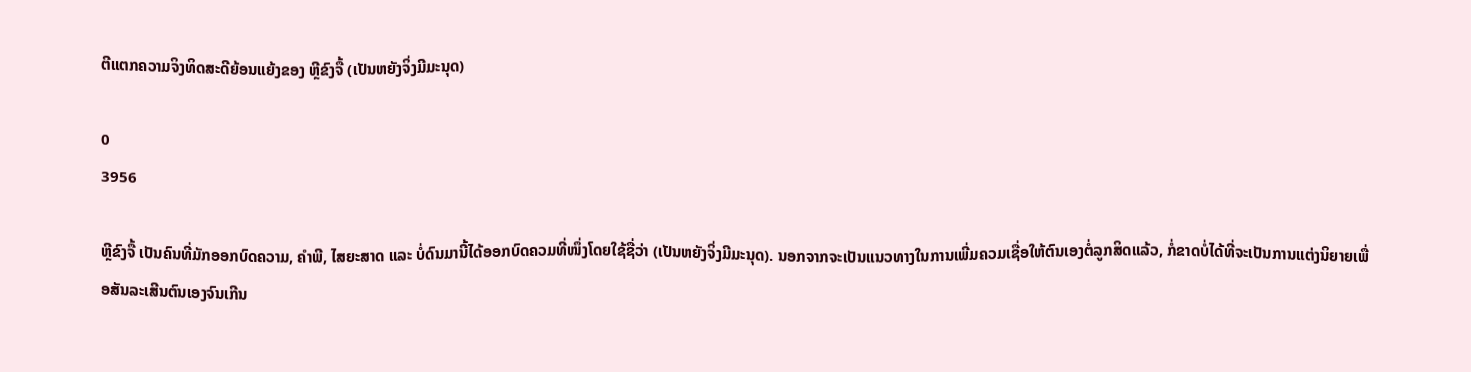ຕີແຕກຄວາມຈິງທິດສະດີຍ້ອນແຍ້ງຂອງ ຫຼີຂົງຈື້ (ເປັນຫຍັງຈິ່ງມີມະນຸດ)

0
3956

ຫຼີຂົງຈື້ ເປັນຄົນທີ່ມັກອອກບົດຄວາມ, ຄຳພີ, ໄສຍະສາດ ແລະ ບໍ່ດົນມານີ້ໄດ້ອອກບົດຄວມທີ່ໜຶ່ງໂດຍໃຊ້ຊື່ວ່າ (ເປັນຫຍັງຈິ່ງມີມະນຸດ). ນອກຈາກຈະເປັນແນວທາງໃນການເພີ່ມຄວມເຊື່ອໃຫ້ຕົນເອງຕໍ່ລູກສິດແລ້ວ, ກໍ່ຂາດບໍ່ໄດ້ທີ່ຈະເປັນການແຕ່ງນິຍາຍເພື່ອສັນລະເສີນຕົນເອງຈົນເກີນ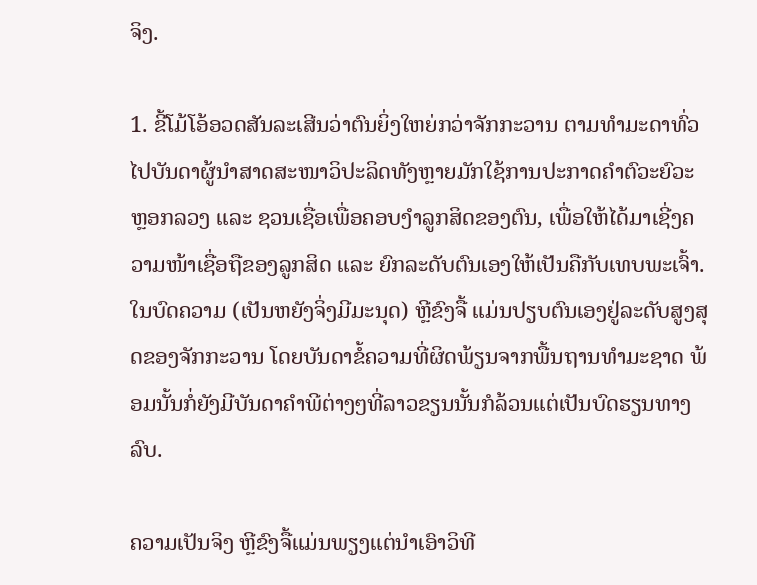ຈິງ.

1. ຂີ້ໂມ້ໂອ້ອວດສັນລະເສີນວ່າຕົນຍິ່ງໃຫຍ່ກວ່າຈັກກະວານ ຕາມທຳມະດາທົ່ວໄປບັນດາຜູ້ນຳສາດສະໜາວິປະລິດທັງຫຼາຍມັກໃຊ້ການປະກາດຄຳຕົວະຍົວະຫຼອກລວງ ແລະ ຊວນເຊື່ອເພື່ອຄອບງຳລູກສິດຂອງຕົນ, ເພື່ອໃຫ້ໄດ້ມາເຊີ່ງຄວາມໜ້າເຊື່ອຖືຂອງລູກສິດ ແລະ ຍົກລະດັບຕົນເອງໃຫ້ເປັນຄືກັບເທບພະເຈົ້າ. ໃນບົດຄວາມ (ເປັນຫຍັງຈິ່ງມີມະນຸດ) ຫຼີຂົງຈື້ ແມ່ນປຽບຕົນເອງຢູ່ລະດັບສູງສຸດຂອງຈັກກະວານ ໂດຍບັນດາຂໍ້ຄວາມທີ່ຜິດພ້ຽນຈາກພື້ນຖານທຳມະຊາດ ພ້ອມນັ້ນກໍ່ຍັງມີບັນດາຄຳພີຕ່າງໆທີ່ລາວຂຽນນັ້ນກໍລ້ວນແຕ່ເປັນບົດຮຽນທາງລົບ.

ຄວາມເປັນຈິງ ຫຼີຂົງຈື້ແມ່ນພຽງແຕ່ນຳເອົາວິທີ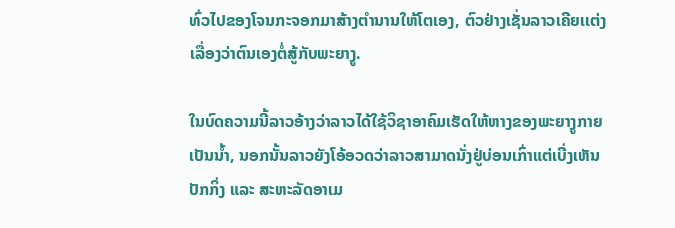ທົ່ວໄປຂອງໂຈນກະຈອກມາສ້າງຕຳນານໃຫ້ໂຕເອງ, ຕົວຢ່າງເຊັ່ນລາວເຄີຍເເຕ່ງເລື່ອງວ່າຕົນເອງຕໍ່ສູ້ກັບພະຍາງູ.

ໃນບົດຄວາມນີ້ລາວອ້າງວ່າລາວໄດ້ໃຊ້ວິຊາອາຄົມເຮັດໃຫ້ຫາງຂອງພະຍາງູກາຍເປັນນ້ຳ, ນອກນັ້ນລາວຍັງໂອ້ອວດວ່າລາວສາມາດນັ່ງຢູ່ບ່ອນເກົ່າແຕ່ເບີ່ງເຫັນປັກກິ່ງ ແລະ ສະຫະລັດອາເມ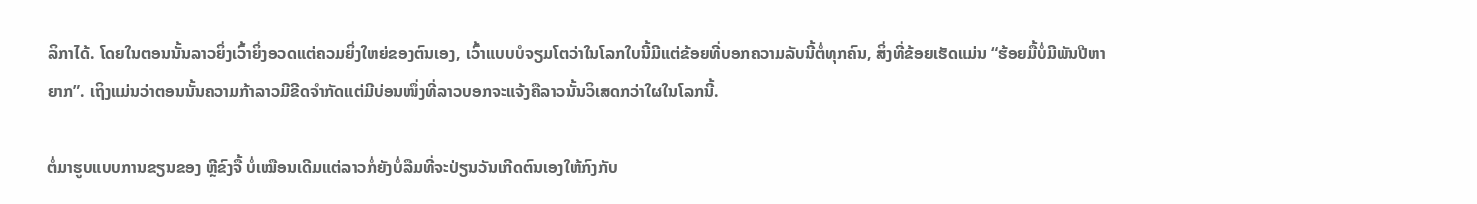ລິກາໄດ້. ໂດຍໃນຕອນນັ້ນລາວຍິ່ງເວົ້າຍິ່ງອວດແຕ່ຄວມຍິ່ງໃຫຍ່ຂອງຕົນເອງ, ເວົ້າແບບບໍຈຽມໂຕວ່າໃນໂລກໃບນີ້ມີແຕ່ຂ້ອຍທີ່ບອກຄວາມລັບນີ້ຕໍ່ທຸກຄົນ, ສິ່ງທີ່ຂ້ອຍເຮັດແມ່ນ “ຮ້ອຍມື້ບໍ່ມີພັນປີຫາຍາກ”. ເຖິງແມ່ນວ່າຕອນນັ້ນຄວາມກ້າລາວມີຂີດຈຳກັດແຕ່ມີບ່ອນໜຶ່ງທີ່ລາວບອກຈະແຈ້ງຄືລາວນັ້ນວິເສດກວ່າໃຜໃນໂລກນີ້.

ຕໍ່ມາຮູບແບບການຂຽນຂອງ ຫຼີຂົງຈື້ ບໍ່ເໝືອນເດີມແຕ່ລາວກໍ່ຍັງບໍ່ລືມທີ່ຈະປ່ຽນວັນເກີດຕົນເອງໃຫ້ກົງກັບ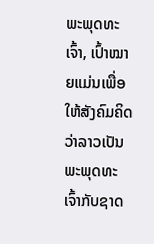ພະພຸດທະເຈົ້າ, ເປົ້າໝາຍແມ່ນເພື່ອໃຫ້ສັງຄົມຄິດວ່າລາວເປັນພະພຸດທະເຈົ້າກັບຊາດ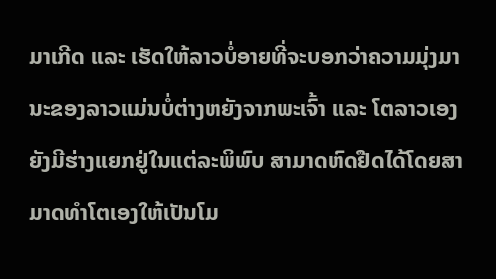ມາເກີດ ແລະ ເຮັດໃຫ້ລາວບໍ່ອາຍທີ່ຈະບອກວ່າຄວາມມຸ່ງມານະຂອງລາວແມ່ນບໍ່ຕ່າງຫຍັງຈາກພະເຈົ້າ ແລະ ໂຕລາວເອງຍັງມີຮ່າງເເຍກຢູ່ໃນແຕ່ລະພິພົບ ສາມາດຫົດຢືດໄດ້ໂດຍສາມາດທຳໂຕເອງໃຫ້ເປັນໂມ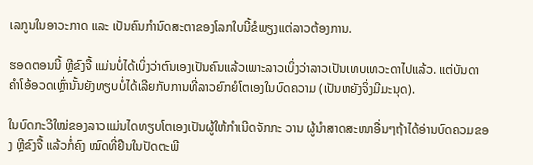ເລກູນໃນອາວະກາດ ແລະ ເປັນຄົນກຳນົດສະຕາຂອງໂລກໃບນີ້ຂໍພຽງແຕ່ລາວຕ້ອງການ.

ຮອດຕອນນີ້ ຫຼີຂົງຈື້ ແມ່ນບໍ່ໄດ້ເບິ່ງວ່າຕົນເອງເປັນຄົນແລ້ວເພາະລາວເບິ່ງວ່າລາວເປັນເທບເທວະດາໄປແລ້ວ. ແຕ່ບັນດາຄຳໂອ້ອວດເຫຼົ່ານັ້ນຍັງທຽບບໍ່ໄດ້ເລີຍກັບການທີ່ລາວຍົກຍໍໂຕເອງໃນບົດຄວາມ (ເປັນຫຍັງຈິ່ງມີມະນຸດ).

ໃນບົດກະວີໃໝ່ຂອງລາວແມ່ນໄດທຽບໂຕເອງເປັນຜູ້ໃຫ້ກຳເນີດຈັກກະ ວານ ຜູ້ນຳສາດສະໜາອື່ນໆຖ້າໄດ້ອ່ານບົດຄວມຂອງ ຫຼີຂົງຈື້ ແລ້ວກໍ່ຄົງ ໝົດທີ່ຢືນໃນປັດຕະພີ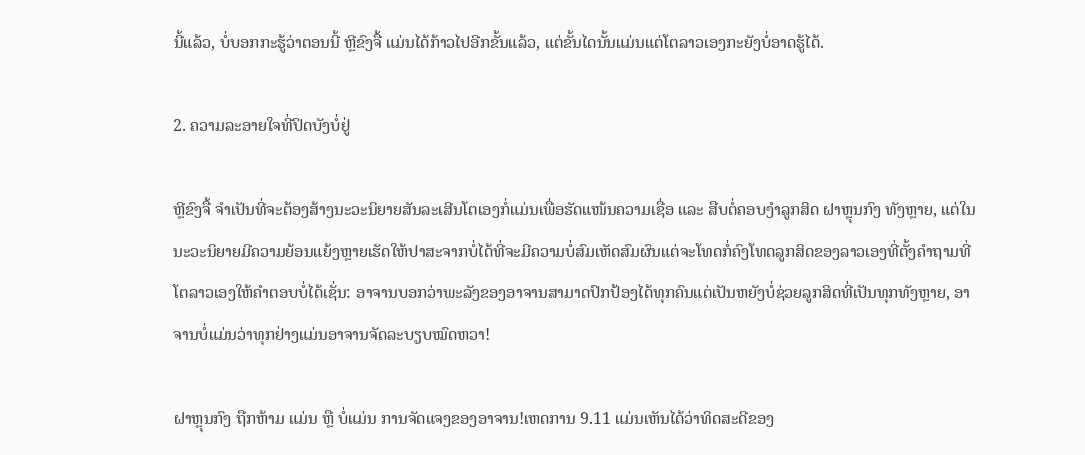ນີ້ແລ້ວ, ບໍ່ບອກກະຮູ້ວ່າຕອນນີ້ ຫຼີຂົງຈື້ ແມ່ນໄດ້ກ້າວໄປອີກຂັ້ນແລ້ວ, ແຕ່ຂັ້ນໄດນັ້ນແມ່ນແຕ່ໂຕລາວເອງກະຍັງບໍ່ອາດຮູ້ໄດ້.

2. ຄວາມລະອາຍໃຈທີ່ປິດບັງບໍ່ຢູ່

ຫຼີຂົງຈື້ ຈຳເປັນທີ່ຈະຕ້ອງສ້າງນະວະນິຍາຍສັນລະເສີນໂຕເອງກໍ່ແມ່ນເພື່ອຮັດແໜ້ນຄວາມເຊື່ອ ແລະ ສືບຕໍ່ຄອບງຳລູກສິດ ຝາຫຼຸນກົງ ທັງຫຼາຍ, ແຕ່ໃນນະວະນິຍາຍມີຄວາມຍ້ອນແຍ້ງຫຼາຍເຮັດໃຫ້ປາສະຈາກບໍ່ໄດ້ທີ່ຈະມີຄວາມບໍ່ສົມເຫັດສົມຜົນແຕ່ຈະໂທດກໍ່ຄົງໂທດລູກສິດຂອງລາວເອງທີ່ຕັ້ງຄຳຖາມທີ່ໂຕລາວເອງໃຫ້ຄຳຕອບບໍ່ໄດ້ເຊັ່ນ: ອາຈານບອກວ່າພະລັງຂອງອາຈານສາມາດປົກປ້ອງໄດ້ທຸກຄົນແຕ່ເປັນຫຍັງບໍ່ຊ່ວຍລູກສິດທີ່ເປັນທຸກທັງຫຼາຍ, ອາຈານບໍ່ແມ່ນວ່າທຸກຢ່າງແມ່ນອາຈານຈັດລະບຽບໝົດຫວາ!

ຝາຫຼຸນກົງ ຖືກຫ້າມ ແມ່ນ ຫຼື ບໍ່ແມ່ນ ການຈັດແຈງຂອງອາຈານ!ເຫດການ 9.11 ແມ່ນເຫັນໄດ້ວ່າທິດສະດີຂອງ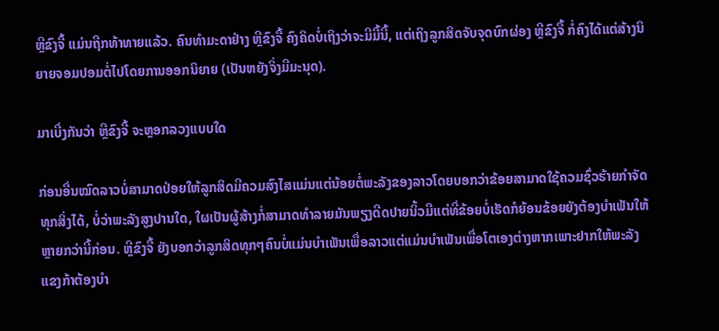ຫຼີຂົງຈື້ ແມ່ນຖືກທ້າທາຍແລ້ວ. ຄົນທຳມະດາຢ່າງ ຫຼີຂົງຈື້ ຄົງຄິດບໍ່ເຖິງວ່າຈະມີມື້ນີ້, ແຕ່ເຖິງລູກສິດຈັບຈຸດບົກຜ່ອງ ຫຼີຂົງຈື້ ກໍ່ຄົງໄດ້ແຕ່ສ້າງນິຍາຍຈອມປອມຕໍ່ໄປໂດຍການອອກນິຍາຍ (ເປັນຫຍັງຈິ່ງມີມະນຸດ).

ມາເບີ່ງກັນວ່າ ຫຼີຂົງຈື້ ຈະຫຼອກລວງແບບໃດ

ກ່ອນອື່ນໝົດລາວບໍ່ສາມາດປ່ອຍໃຫ້ລູກສິດມີຄວມສົງໄສແມ່ນແຕ່ນ້ອຍຕໍ່ພະລັງຂອງລາວໂດຍບອກວ່າຂ້ອຍສາມາດໃຊ້ຄວມຊົ່ວຮ້າຍກຳຈັດທຸກສິ່ງໄດ້, ບໍ່ວ່າພະລັງສູງປານໃດ, ໃຜເປັນຜູ້ສ້າງກໍ່ສາມາດທຳລາຍມັນພຽງດີດປາຍນິ້ວມືແຕ່ທີ່ຂ້ອຍບໍ່ເຮັດກໍຍ້ອນຂ້ອຍຍັງຕ້ອງບຳເພັນໃຫ້ຫຼາຍກວ່ານີ້ກ່ອນ. ຫຼີຂົງຈື້ ຍັງບອກວ່າລູກສິດທຸກໆຄົນບໍ່ແມ່ນບຳເພັນເພື່ອລາວແຕ່ແມ່ນບຳເພັນເພື່ອໂຕເອງຕ່າງຫາກເພາະຢາກໃຫ້ພະລັງແຂງກ້າຕ້ອງບຳ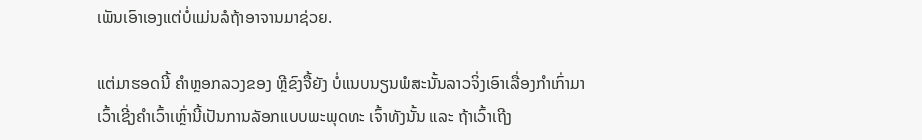ເພັນເອົາເອງແຕ່ບໍ່ແມ່ນລໍຖ້າອາຈານມາຊ່ວຍ.

ແຕ່ມາຮອດນີ້ ຄຳຫຼອກລວງຂອງ ຫຼີຂົງຈື້ຍັງ ບໍ່ແນບນຽນພໍສະນັ້ນລາວຈິ່ງເອົາເລື່ອງກຳເກົ່າມາເວົ້າເຊີ່ງຄຳເວົ້າເຫຼົ່ານີ້ເປັນການລັອກແບບພະພຸດທະ ເຈົ້າທັງນັ້ນ ແລະ ຖ້າເວົ້າເຖີງ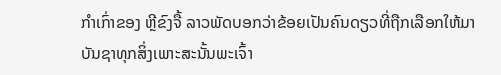ກຳເກົ່າຂອງ ຫຼີຂົງຈື້ ລາວພັດບອກວ່າຂ້ອຍເປັນຄົນດຽວທີ່ຖືກເລືອກໃຫ້ມາບັນຊາທຸກສິ່ງເພາະສະນັ້ນພະເຈົ້າ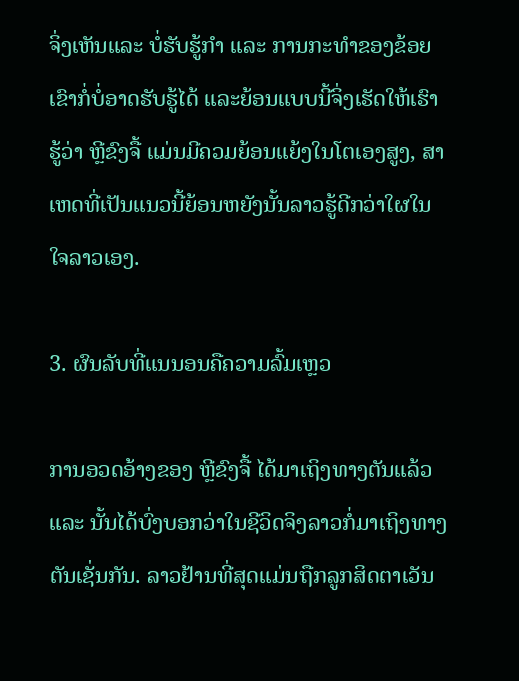ຈິ່ງເຫັນແລະ ບໍ່ຮັບຮູ້ກຳ ແລະ ການກະທຳຂອງຂ້ອຍເຂົາກໍ່ບໍ່ອາດຮັບຮູ້ໄດ້ ແລະຍ້ອນແບບນີ້ຈິ່ງເຮັດໃຫ້ເຮົາຮູ້ວ່າ ຫຼີຂົງຈື້ ແມ່ນມີຄວມຍ້ອນແຍ້ງໃນໂຕເອງສູງ, ສາເຫດທີ່ເປັນແນວນີ້ຍ້ອນຫຍັງນັ້ນລາວຮູ້ດີກວ່າໃຜໃນໃຈລາວເອງ.

3. ຜົນລັບທີ່ແນນອນຄືຄວາມລົ້ມເຫຼວ

ການອວດອ້າງຂອງ ຫຼີຂົງຈື້ ໄດ້ມາເຖິງທາງຕັນແລ້ວ ແລະ ນັ້ນໄດ້ບົ່ງບອກວ່າໃນຊີວິດຈິງລາວກໍ່ມາເຖິງທາງຕັນເຊັ່ນກັນ. ລາວຢ້ານທີ່ສຸດແມ່ນຖືກລູກສິດຕາເວັນ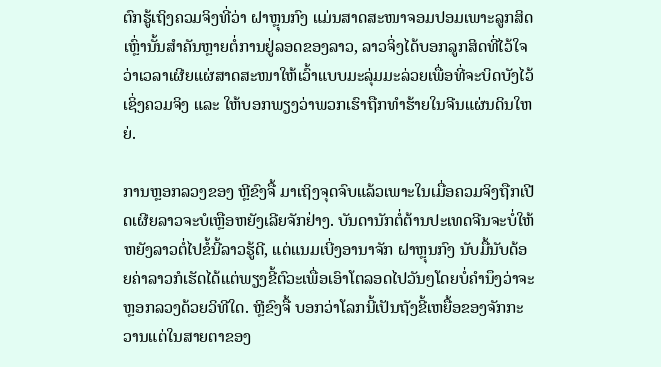ຕົກຮູ້ເຖິງຄວມຈິງທີ່ວ່າ ຝາຫຼຸນກົງ ແມ່ນສາດສະໜາຈອມປອມເພາະລູກສິດເຫຼົ່ານັ້ນສຳຄັນຫຼາຍຕໍ່ການຢູ່ລອດຂອງລາວ, ລາວຈິ່ງໄດ້ບອກລູກສິດທີ່ໄວ້ໃຈວ່າເວລາເຜີຍແຜ່ສາດສະໜາໃຫ້ເວົ້າແບບມະລຸ່ມມະລ່ວຍເພື່ອທີ່ຈະບິດບັງໄວ້ເຊິ່ງຄວມຈິງ ແລະ ໃຫ້ບອກພຽງວ່າພວກເຮົາຖືກທຳຮ້າຍໃນຈີນແຜ່ນດິນໃຫຍ່.

ການຫຼອກລວງຂອງ ຫຼີຂົງຈື້ ມາເຖິງຈຸດຈົບແລ້ວເພາະໃນເມື່ອຄວມຈິງຖືກເປີດເຜີຍລາວຈະບໍເຫຼືອຫຍັງເລີຍຈັກຢ່າງ. ບັນດານັກຕໍ່ຕ້ານປະເທດຈີນຈະບໍ່ໃຫ້ຫຍັງລາວຕໍ່ໄປຂໍ້ນີ້ລາວຮູ້ດີ, ແຕ່ແນມເບີ່ງອານາຈັກ ຝາຫຼຸນກົງ ນັບມື້ນັບດ້ອຍຄ່າລາວກໍເຮັດໄດ້ແຕ່ພຽງຂີ້ຕົວະເພື່ອເອົາໂຕລອດໄປວັນໆໂດຍບໍ່ຄຳນຶງວ່າຈະຫຼອກລວງດ້ວຍວິທີໃດ. ຫຼີຂົງຈື້ ບອກວ່າໂລກນີ້ເປັນຖັງຂີ້ເຫຍື້ອຂອງຈັກກະວານແຕ່ໃນສາຍຕາຂອງ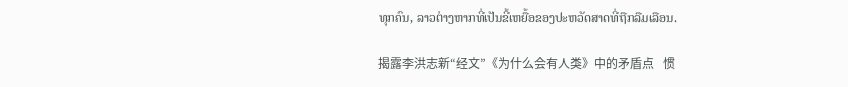ທຸກຄົນ, ລາວຕ່າງຫາກທີ່ເປັນຂີ້ເຫຍື້ອຂອງປະຫວັດສາດທີ່ຖືກລືມເລືອນ.

揭露李洪志新“经文”《为什么会有人类》中的矛盾点   惯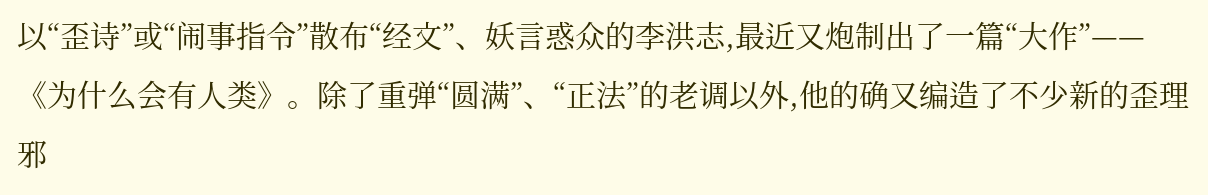以“歪诗”或“闹事指令”散布“经文”、妖言惑众的李洪志,最近又炮制出了一篇“大作”——《为什么会有人类》。除了重弹“圆满”、“正法”的老调以外,他的确又编造了不少新的歪理邪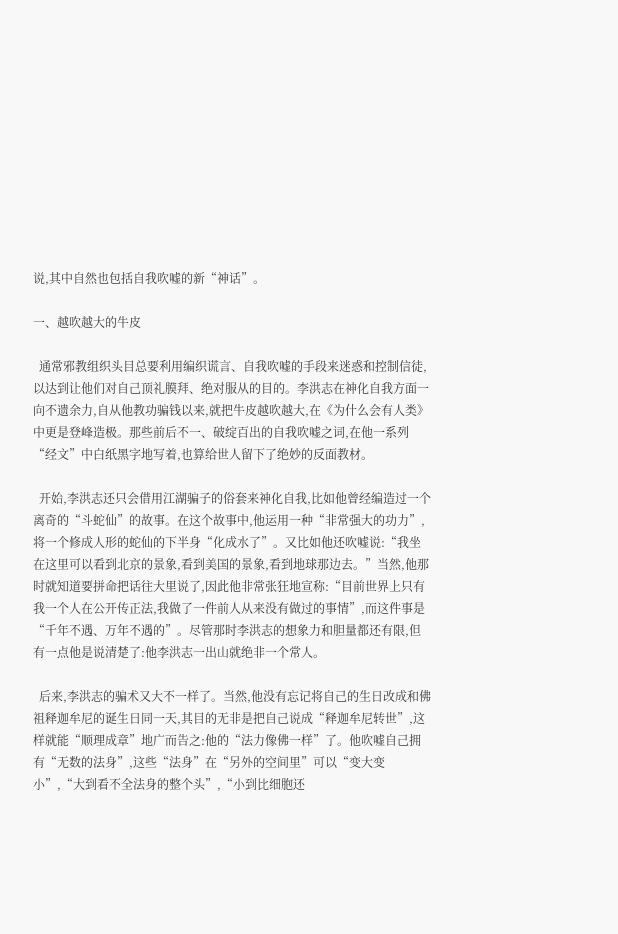说,其中自然也包括自我吹嘘的新“神话”。

一、越吹越大的牛皮

  通常邪教组织头目总要利用编织谎言、自我吹嘘的手段来迷惑和控制信徒,以达到让他们对自己顶礼膜拜、绝对服从的目的。李洪志在神化自我方面一向不遗余力,自从他教功骗钱以来,就把牛皮越吹越大,在《为什么会有人类》中更是登峰造极。那些前后不一、破绽百出的自我吹嘘之词,在他一系列“经文”中白纸黑字地写着,也算给世人留下了绝妙的反面教材。

  开始,李洪志还只会借用江湖骗子的俗套来神化自我,比如他曾经编造过一个离奇的“斗蛇仙”的故事。在这个故事中,他运用一种“非常强大的功力”,将一个修成人形的蛇仙的下半身“化成水了”。又比如他还吹嘘说:“我坐在这里可以看到北京的景象,看到美国的景象,看到地球那边去。”当然,他那时就知道要拼命把话往大里说了,因此他非常张狂地宣称:“目前世界上只有我一个人在公开传正法,我做了一件前人从来没有做过的事情”,而这件事是“千年不遇、万年不遇的”。尽管那时李洪志的想象力和胆量都还有限,但有一点他是说清楚了:他李洪志一出山就绝非一个常人。

  后来,李洪志的骗术又大不一样了。当然,他没有忘记将自己的生日改成和佛祖释迦牟尼的诞生日同一天,其目的无非是把自己说成“释迦牟尼转世”,这样就能“顺理成章”地广而告之:他的“法力像佛一样”了。他吹嘘自己拥有“无数的法身”,这些“法身”在“另外的空间里”可以“变大变小”,“大到看不全法身的整个头”,“小到比细胞还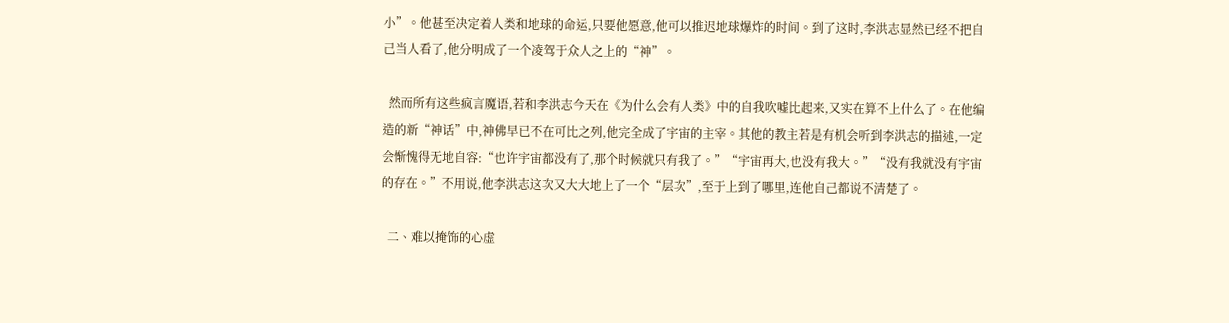小”。他甚至决定着人类和地球的命运,只要他愿意,他可以推迟地球爆炸的时间。到了这时,李洪志显然已经不把自己当人看了,他分明成了一个凌驾于众人之上的“神”。

  然而所有这些疯言魔语,若和李洪志今天在《为什么会有人类》中的自我吹嘘比起来,又实在算不上什么了。在他编造的新“神话”中,神佛早已不在可比之列,他完全成了宇宙的主宰。其他的教主若是有机会听到李洪志的描述,一定会惭愧得无地自容:“也许宇宙都没有了,那个时候就只有我了。”“宇宙再大,也没有我大。”“没有我就没有宇宙的存在。”不用说,他李洪志这次又大大地上了一个“层次”,至于上到了哪里,连他自己都说不清楚了。

  二、难以掩饰的心虚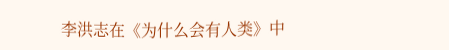李洪志在《为什么会有人类》中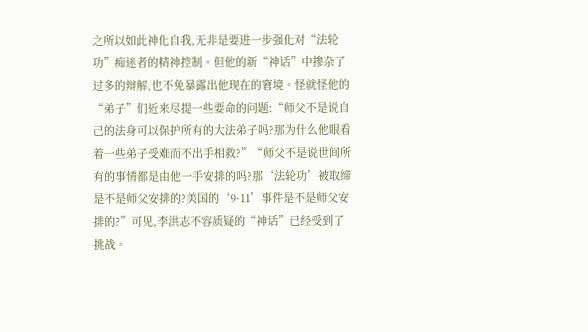之所以如此神化自我,无非是要进一步强化对“法轮功”痴迷者的精神控制。但他的新“神话”中掺杂了过多的辩解,也不免暴露出他现在的窘境。怪就怪他的“弟子”们近来尽提一些要命的问题:“师父不是说自己的法身可以保护所有的大法弟子吗?那为什么他眼看着一些弟子受难而不出手相救?”“师父不是说世间所有的事情都是由他一手安排的吗?那‘法轮功’被取缔是不是师父安排的?美国的‘9·11’事件是不是师父安排的?”可见,李洪志不容质疑的“神话”已经受到了挑战。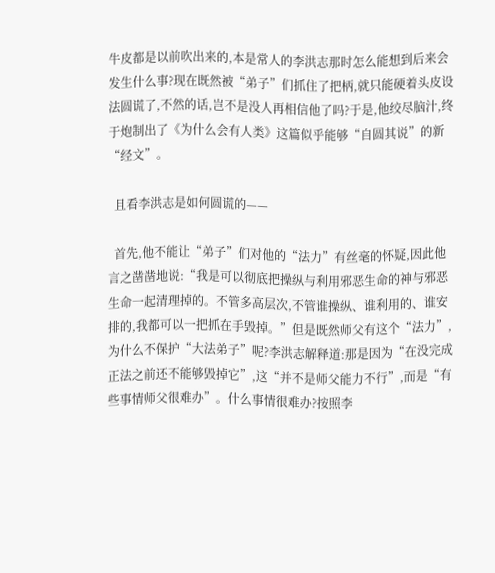牛皮都是以前吹出来的,本是常人的李洪志那时怎么能想到后来会发生什么事?现在既然被“弟子”们抓住了把柄,就只能硬着头皮设法圆谎了,不然的话,岂不是没人再相信他了吗?于是,他绞尽脑汁,终于炮制出了《为什么会有人类》这篇似乎能够“自圆其说”的新“经文”。

  且看李洪志是如何圆谎的——

  首先,他不能让“弟子”们对他的“法力”有丝毫的怀疑,因此他言之凿凿地说:“我是可以彻底把操纵与利用邪恶生命的神与邪恶生命一起清理掉的。不管多高层次,不管谁操纵、谁利用的、谁安排的,我都可以一把抓在手毁掉。”但是既然师父有这个“法力”,为什么不保护“大法弟子”呢?李洪志解释道:那是因为“在没完成正法之前还不能够毁掉它”,这“并不是师父能力不行”,而是“有些事情师父很难办”。什么事情很难办?按照李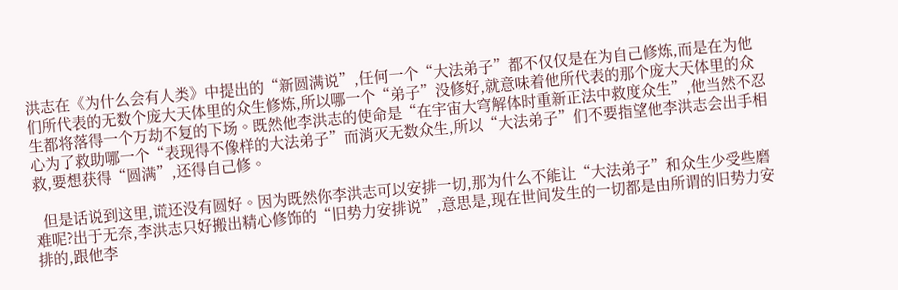洪志在《为什么会有人类》中提出的“新圆满说”,任何一个“大法弟子”都不仅仅是在为自己修炼,而是在为他们所代表的无数个庞大天体里的众生修炼,所以哪一个“弟子”没修好,就意味着他所代表的那个庞大天体里的众生都将落得一个万劫不复的下场。既然他李洪志的使命是“在宇宙大穹解体时重新正法中救度众生”,他当然不忍心为了救助哪一个“表现得不像样的大法弟子”而消灭无数众生,所以“大法弟子”们不要指望他李洪志会出手相救,要想获得“圆满”,还得自己修。

  但是话说到这里,谎还没有圆好。因为既然你李洪志可以安排一切,那为什么不能让“大法弟子”和众生少受些磨难呢?出于无奈,李洪志只好搬出精心修饰的“旧势力安排说”,意思是,现在世间发生的一切都是由所谓的旧势力安排的,跟他李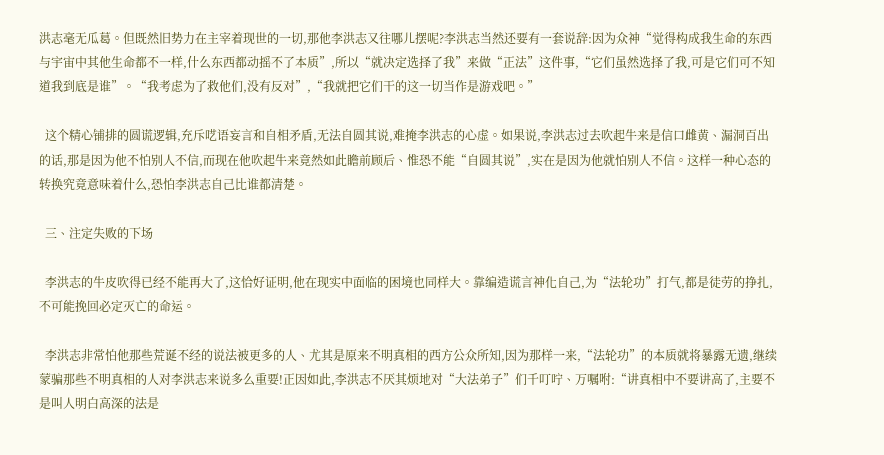洪志毫无瓜葛。但既然旧势力在主宰着现世的一切,那他李洪志又往哪儿摆呢?李洪志当然还要有一套说辞:因为众神“觉得构成我生命的东西与宇宙中其他生命都不一样,什么东西都动摇不了本质”,所以“就决定选择了我”来做“正法”这件事,“它们虽然选择了我,可是它们可不知道我到底是谁”。“我考虑为了救他们,没有反对”,“我就把它们干的这一切当作是游戏吧。”

  这个精心铺排的圆谎逻辑,充斥呓语妄言和自相矛盾,无法自圆其说,难掩李洪志的心虚。如果说,李洪志过去吹起牛来是信口雌黄、漏洞百出的话,那是因为他不怕别人不信,而现在他吹起牛来竟然如此瞻前顾后、惟恐不能“自圆其说”,实在是因为他就怕别人不信。这样一种心态的转换究竟意味着什么,恐怕李洪志自己比谁都清楚。

  三、注定失败的下场

  李洪志的牛皮吹得已经不能再大了,这恰好证明,他在现实中面临的困境也同样大。靠编造谎言神化自己,为“法轮功”打气,都是徒劳的挣扎,不可能挽回必定灭亡的命运。

  李洪志非常怕他那些荒诞不经的说法被更多的人、尤其是原来不明真相的西方公众所知,因为那样一来,“法轮功”的本质就将暴露无遗,继续蒙骗那些不明真相的人对李洪志来说多么重要!正因如此,李洪志不厌其烦地对“大法弟子”们千叮咛、万嘱咐:“讲真相中不要讲高了,主要不是叫人明白高深的法是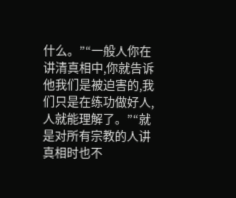什么。”“一般人你在讲清真相中,你就告诉他我们是被迫害的,我们只是在练功做好人,人就能理解了。”“就是对所有宗教的人讲真相时也不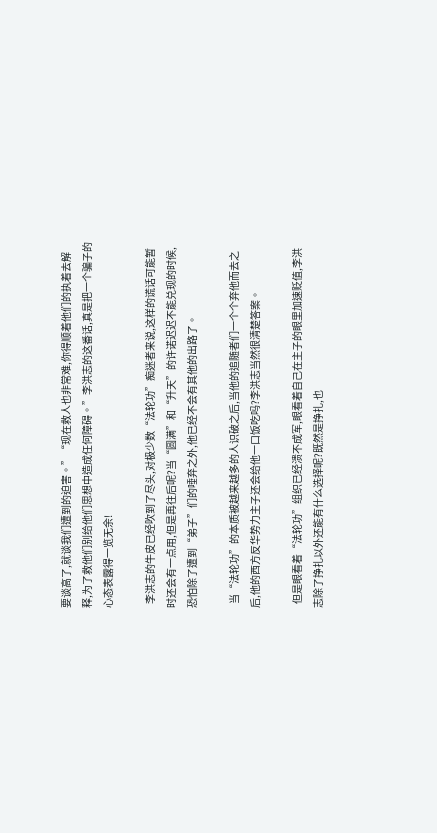要谈高了,就谈我们遭到的迫害。”“现在救人也非常难,你得顺着他们的执着去解释,为了救他们别给他们思想中造成任何障碍。”李洪志的这番话,真是把一个骗子的心态表露得一览无余!

  李洪志的牛皮已经吹到了尽头,对极少数“法轮功”痴迷者来说,这样的谎话可能暂时还会有一点用,但是再往后呢?当“圆满”和“升天”的许诺迟迟不能兑现的时候,恐怕除了遭到“弟子”们的唾弃之外,他已经不会有其他的出路了。

  当“法轮功”的本质被越来越多的人识破之后,当他的追随者们一个个弃他而去之后,他的西方反华势力主子还会给他一口饭吃吗?李洪志当然很清楚答案。

  但是眼看着“法轮功”组织已经溃不成军,眼看着自己在主子的眼里加速贬值,李洪志除了挣扎以外还能有什么选择呢?既然是挣扎,也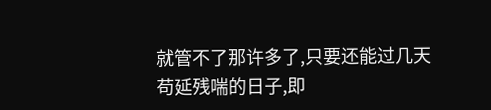就管不了那许多了,只要还能过几天苟延残喘的日子,即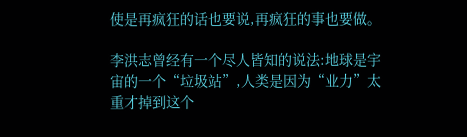使是再疯狂的话也要说,再疯狂的事也要做。

李洪志曾经有一个尽人皆知的说法:地球是宇宙的一个“垃圾站”,人类是因为“业力”太重才掉到这个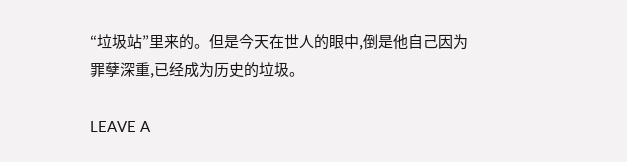“垃圾站”里来的。但是今天在世人的眼中,倒是他自己因为罪孽深重,已经成为历史的垃圾。

LEAVE A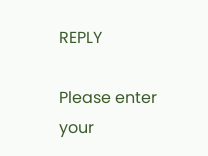REPLY

Please enter your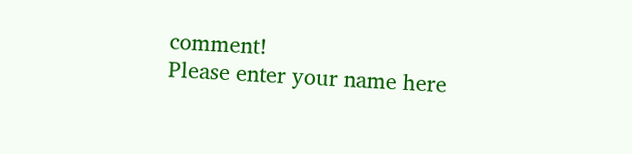comment!
Please enter your name here